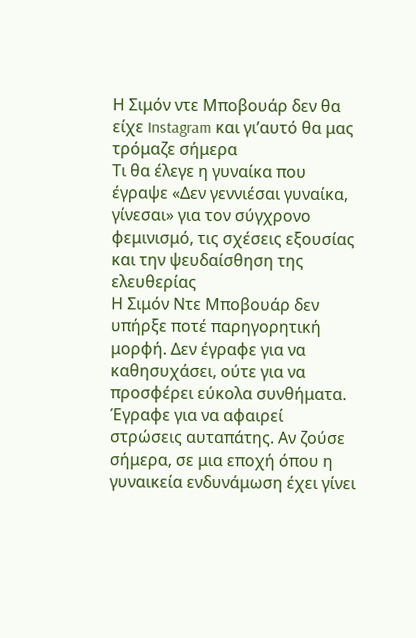Η Σιμόν ντε Μποβουάρ δεν θα είχε Instagram και γι’αυτό θα μας τρόμαζε σήμερα
Τι θα έλεγε η γυναίκα που έγραψε «Δεν γεννιέσαι γυναίκα, γίνεσαι» για τον σύγχρονο φεμινισμό, τις σχέσεις εξουσίας και την ψευδαίσθηση της ελευθερίας
Η Σιμόν Ντε Μποβουάρ δεν υπήρξε ποτέ παρηγορητική μορφή. Δεν έγραφε για να καθησυχάσει, ούτε για να προσφέρει εύκολα συνθήματα. Έγραφε για να αφαιρεί στρώσεις αυταπάτης. Αν ζούσε σήμερα, σε μια εποχή όπου η γυναικεία ενδυνάμωση έχει γίνει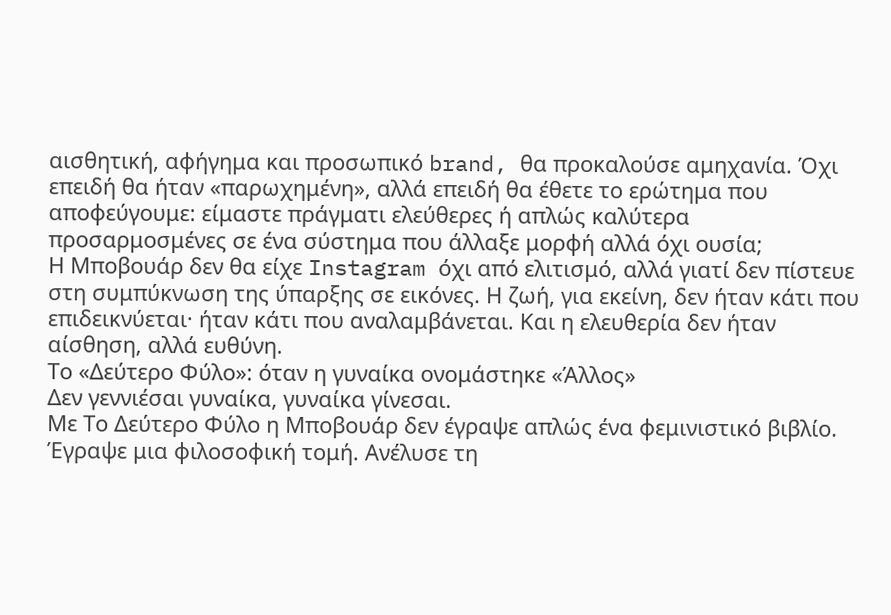αισθητική, αφήγημα και προσωπικό brand, θα προκαλούσε αμηχανία. Όχι επειδή θα ήταν «παρωχημένη», αλλά επειδή θα έθετε το ερώτημα που αποφεύγουμε: είμαστε πράγματι ελεύθερες ή απλώς καλύτερα προσαρμοσμένες σε ένα σύστημα που άλλαξε μορφή αλλά όχι ουσία;
Η Μποβουάρ δεν θα είχε Instagram όχι από ελιτισμό, αλλά γιατί δεν πίστευε στη συμπύκνωση της ύπαρξης σε εικόνες. Η ζωή, για εκείνη, δεν ήταν κάτι που επιδεικνύεται· ήταν κάτι που αναλαμβάνεται. Και η ελευθερία δεν ήταν αίσθηση, αλλά ευθύνη.
Το «Δεύτερο Φύλο»: όταν η γυναίκα ονομάστηκε «Άλλος»
Δεν γεννιέσαι γυναίκα, γυναίκα γίνεσαι.
Με Το Δεύτερο Φύλο η Μποβουάρ δεν έγραψε απλώς ένα φεμινιστικό βιβλίο. Έγραψε μια φιλοσοφική τομή. Ανέλυσε τη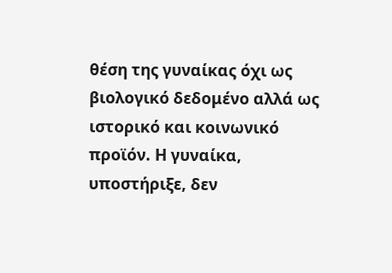θέση της γυναίκας όχι ως βιολογικό δεδομένο αλλά ως ιστορικό και κοινωνικό προϊόν. Η γυναίκα, υποστήριξε, δεν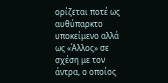ορίζεται ποτέ ως αυθύπαρκτο υποκείμενο αλλά ως «Άλλος» σε σχέση με τον άντρα, ο οποίος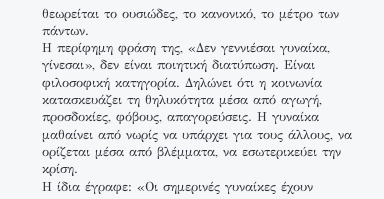θεωρείται το ουσιώδες, το κανονικό, το μέτρο των πάντων.
Η περίφημη φράση της, «Δεν γεννιέσαι γυναίκα, γίνεσαι», δεν είναι ποιητική διατύπωση. Είναι φιλοσοφική κατηγορία. Δηλώνει ότι η κοινωνία κατασκευάζει τη θηλυκότητα μέσα από αγωγή, προσδοκίες, φόβους, απαγορεύσεις. Η γυναίκα μαθαίνει από νωρίς να υπάρχει για τους άλλους, να ορίζεται μέσα από βλέμματα, να εσωτερικεύει την κρίση.
Η ίδια έγραφε: «Οι σημερινές γυναίκες έχουν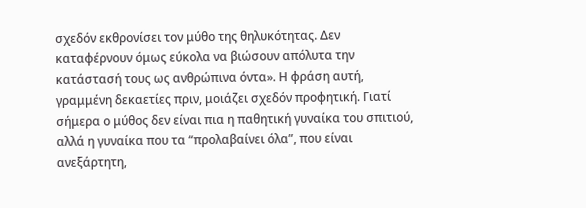σχεδόν εκθρονίσει τον μύθο της θηλυκότητας. Δεν καταφέρνουν όμως εύκολα να βιώσουν απόλυτα την κατάστασή τους ως ανθρώπινα όντα». Η φράση αυτή, γραμμένη δεκαετίες πριν, μοιάζει σχεδόν προφητική. Γιατί σήμερα ο μύθος δεν είναι πια η παθητική γυναίκα του σπιτιού, αλλά η γυναίκα που τα “προλαβαίνει όλα”, που είναι ανεξάρτητη,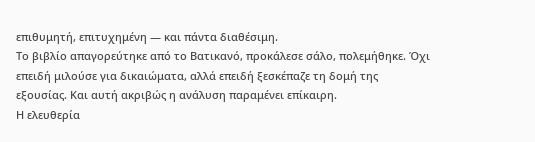επιθυμητή, επιτυχημένη — και πάντα διαθέσιμη.
Το βιβλίο απαγορεύτηκε από το Βατικανό, προκάλεσε σάλο, πολεμήθηκε. Όχι επειδή μιλούσε για δικαιώματα, αλλά επειδή ξεσκέπαζε τη δομή της εξουσίας. Και αυτή ακριβώς η ανάλυση παραμένει επίκαιρη.
Η ελευθερία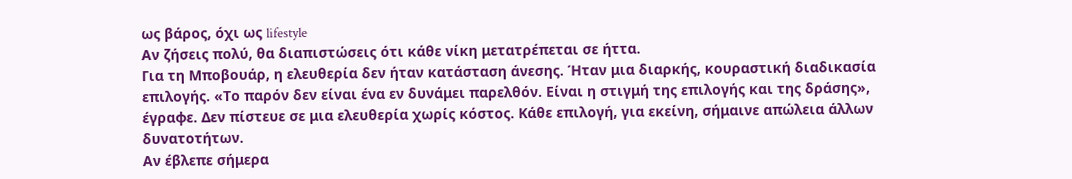ως βάρος, όχι ως lifestyle
Αν ζήσεις πολύ, θα διαπιστώσεις ότι κάθε νίκη μετατρέπεται σε ήττα.
Για τη Μποβουάρ, η ελευθερία δεν ήταν κατάσταση άνεσης. Ήταν μια διαρκής, κουραστική διαδικασία επιλογής. «Το παρόν δεν είναι ένα εν δυνάμει παρελθόν. Είναι η στιγμή της επιλογής και της δράσης», έγραφε. Δεν πίστευε σε μια ελευθερία χωρίς κόστος. Κάθε επιλογή, για εκείνη, σήμαινε απώλεια άλλων δυνατοτήτων.
Αν έβλεπε σήμερα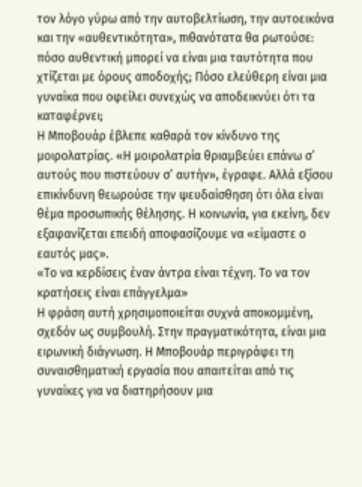τον λόγο γύρω από την αυτοβελτίωση, την αυτοεικόνα και την «αυθεντικότητα», πιθανότατα θα ρωτούσε: πόσο αυθεντική μπορεί να είναι μια ταυτότητα που χτίζεται με όρους αποδοχής; Πόσο ελεύθερη είναι μια γυναίκα που οφείλει συνεχώς να αποδεικνύει ότι τα καταφέρνει;
Η Μποβουάρ έβλεπε καθαρά τον κίνδυνο της μοιρολατρίας. «Η μοιρολατρία θριαμβεύει επάνω σ’ αυτούς που πιστεύουν σ’ αυτήν», έγραφε. Αλλά εξίσου επικίνδυνη θεωρούσε την ψευδαίσθηση ότι όλα είναι θέμα προσωπικής θέλησης. Η κοινωνία, για εκείνη, δεν εξαφανίζεται επειδή αποφασίζουμε να «είμαστε ο εαυτός μας».
«Το να κερδίσεις έναν άντρα είναι τέχνη. Το να τον κρατήσεις είναι επάγγελμα»
Η φράση αυτή χρησιμοποιείται συχνά αποκομμένη, σχεδόν ως συμβουλή. Στην πραγματικότητα, είναι μια ειρωνική διάγνωση. Η Μποβουάρ περιγράφει τη συναισθηματική εργασία που απαιτείται από τις γυναίκες για να διατηρήσουν μια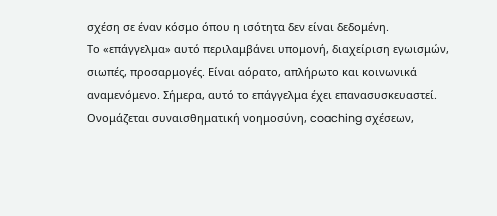σχέση σε έναν κόσμο όπου η ισότητα δεν είναι δεδομένη.
Το «επάγγελμα» αυτό περιλαμβάνει υπομονή, διαχείριση εγωισμών, σιωπές, προσαρμογές. Είναι αόρατο, απλήρωτο και κοινωνικά αναμενόμενο. Σήμερα, αυτό το επάγγελμα έχει επανασυσκευαστεί. Ονομάζεται συναισθηματική νοημοσύνη, coaching σχέσεων,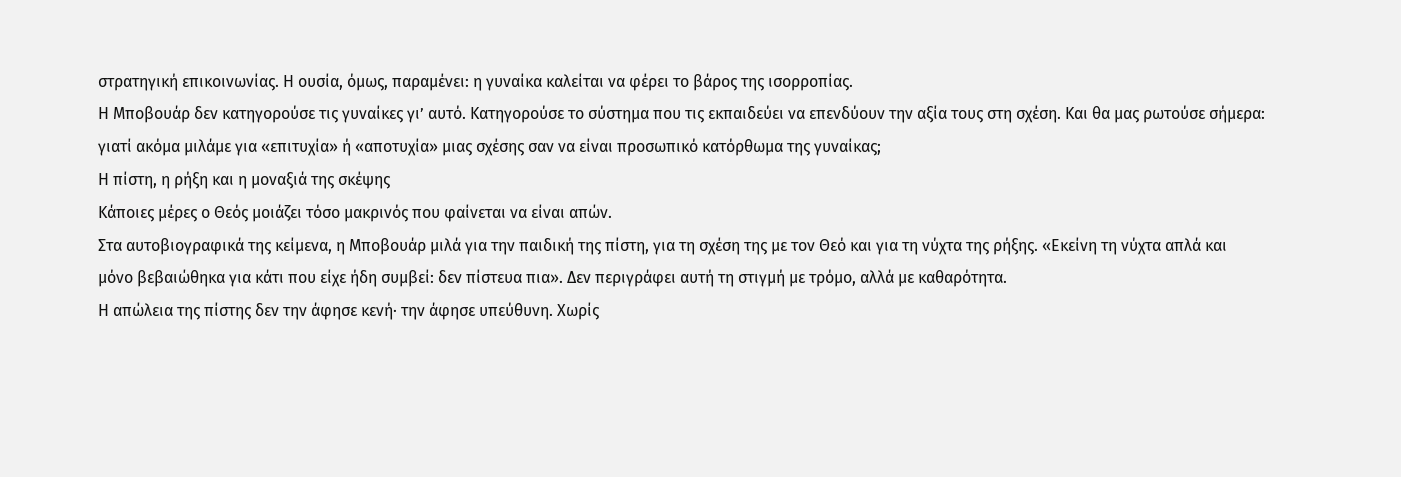στρατηγική επικοινωνίας. Η ουσία, όμως, παραμένει: η γυναίκα καλείται να φέρει το βάρος της ισορροπίας.
Η Μποβουάρ δεν κατηγορούσε τις γυναίκες γι’ αυτό. Κατηγορούσε το σύστημα που τις εκπαιδεύει να επενδύουν την αξία τους στη σχέση. Και θα μας ρωτούσε σήμερα: γιατί ακόμα μιλάμε για «επιτυχία» ή «αποτυχία» μιας σχέσης σαν να είναι προσωπικό κατόρθωμα της γυναίκας;
Η πίστη, η ρήξη και η μοναξιά της σκέψης
Κάποιες μέρες ο Θεός μοιάζει τόσο μακρινός που φαίνεται να είναι απών.
Στα αυτοβιογραφικά της κείμενα, η Μποβουάρ μιλά για την παιδική της πίστη, για τη σχέση της με τον Θεό και για τη νύχτα της ρήξης. «Εκείνη τη νύχτα απλά και μόνο βεβαιώθηκα για κάτι που είχε ήδη συμβεί: δεν πίστευα πια». Δεν περιγράφει αυτή τη στιγμή με τρόμο, αλλά με καθαρότητα.
Η απώλεια της πίστης δεν την άφησε κενή· την άφησε υπεύθυνη. Χωρίς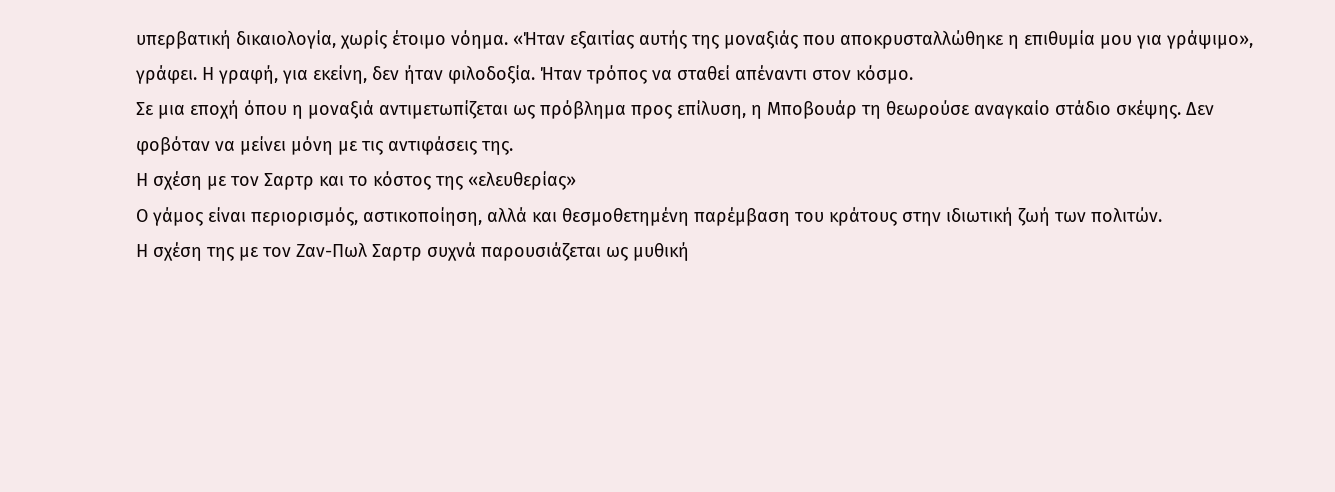υπερβατική δικαιολογία, χωρίς έτοιμο νόημα. «Ήταν εξαιτίας αυτής της μοναξιάς που αποκρυσταλλώθηκε η επιθυμία μου για γράψιμο», γράφει. Η γραφή, για εκείνη, δεν ήταν φιλοδοξία. Ήταν τρόπος να σταθεί απέναντι στον κόσμο.
Σε μια εποχή όπου η μοναξιά αντιμετωπίζεται ως πρόβλημα προς επίλυση, η Μποβουάρ τη θεωρούσε αναγκαίο στάδιο σκέψης. Δεν φοβόταν να μείνει μόνη με τις αντιφάσεις της.
Η σχέση με τον Σαρτρ και το κόστος της «ελευθερίας»
Ο γάμος είναι περιορισμός, αστικοποίηση, αλλά και θεσμοθετημένη παρέμβαση του κράτους στην ιδιωτική ζωή των πολιτών.
Η σχέση της με τον Ζαν-Πωλ Σαρτρ συχνά παρουσιάζεται ως μυθική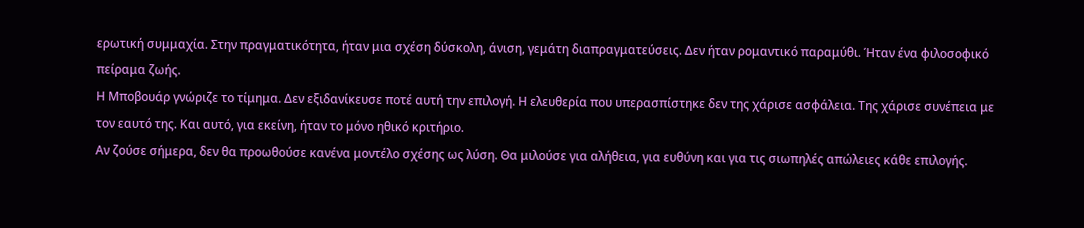ερωτική συμμαχία. Στην πραγματικότητα, ήταν μια σχέση δύσκολη, άνιση, γεμάτη διαπραγματεύσεις. Δεν ήταν ρομαντικό παραμύθι. Ήταν ένα φιλοσοφικό πείραμα ζωής.
Η Μποβουάρ γνώριζε το τίμημα. Δεν εξιδανίκευσε ποτέ αυτή την επιλογή. Η ελευθερία που υπερασπίστηκε δεν της χάρισε ασφάλεια. Της χάρισε συνέπεια με τον εαυτό της. Και αυτό, για εκείνη, ήταν το μόνο ηθικό κριτήριο.
Αν ζούσε σήμερα, δεν θα προωθούσε κανένα μοντέλο σχέσης ως λύση. Θα μιλούσε για αλήθεια, για ευθύνη και για τις σιωπηλές απώλειες κάθε επιλογής.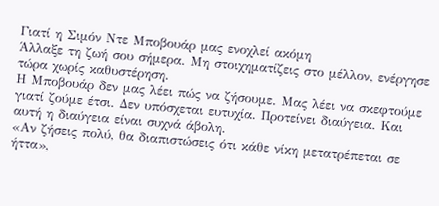Γιατί η Σιμόν Ντε Μποβουάρ μας ενοχλεί ακόμη
Άλλαξε τη ζωή σου σήμερα. Μη στοιχηματίζεις στο μέλλον, ενέργησε τώρα χωρίς καθυστέρηση.
Η Μποβουάρ δεν μας λέει πώς να ζήσουμε. Μας λέει να σκεφτούμε γιατί ζούμε έτσι. Δεν υπόσχεται ευτυχία. Προτείνει διαύγεια. Και αυτή η διαύγεια είναι συχνά άβολη.
«Αν ζήσεις πολύ, θα διαπιστώσεις ότι κάθε νίκη μετατρέπεται σε ήττα»,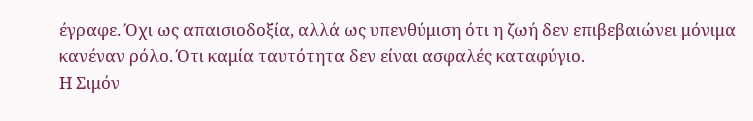έγραφε. Όχι ως απαισιοδοξία, αλλά ως υπενθύμιση ότι η ζωή δεν επιβεβαιώνει μόνιμα κανέναν ρόλο. Ότι καμία ταυτότητα δεν είναι ασφαλές καταφύγιο.
Η Σιμόν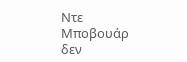Ντε Μποβουάρ δεν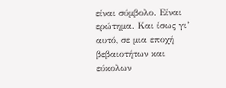είναι σύμβολο. Είναι ερώτημα. Και ίσως γι’ αυτό, σε μια εποχή βεβαιοτήτων και εύκολων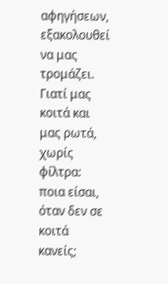αφηγήσεων, εξακολουθεί να μας τρομάζει. Γιατί μας κοιτά και μας ρωτά, χωρίς φίλτρα: ποια είσαι, όταν δεν σε κοιτά κανείς;